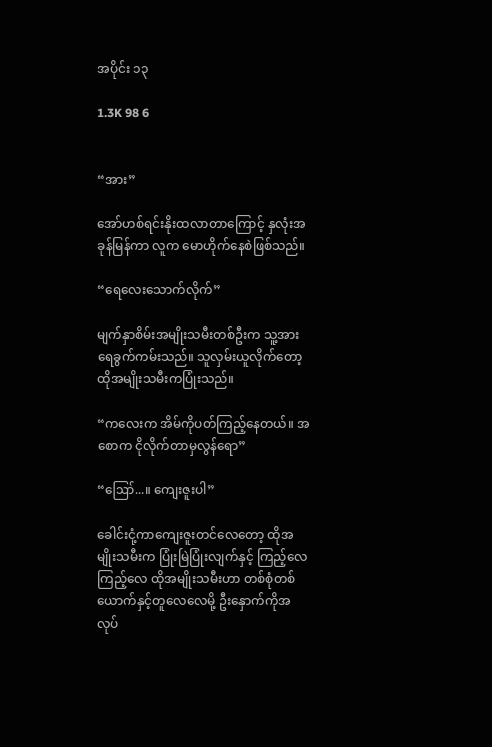အပိုင်း ၁၃

1.3K 98 6


“အား”

အော်ဟစ်ရင်းနိုးထလာတာကြောင့် နှလုံးအခုန်မြန်ကာ လူက မောဟိုက်နေစဲဖြစ်သည်။

“ရေလေးသောက်‌လိုက်”

မျက်နှာစိမ်းအမျိုးသမီးတစ်ဦးက သူ့အားရေခွက်ကမ်းသည်။ သူလှမ်းယူလိုက်‌တော့ ထိုအမျိုးသမီးကပြုံးသည်။

“ကလေးက အိမ်ကိုပတ်ကြည့်နေတယ်။ အစောက ငိုလိုက်တာမှလွန်ရော”

“ဪ...။ ကျေးဇူးပါ”

ခေါင်းငုံ့ကာကျေးဇူးတင်လေတော့ ထိုအမျိုးသမီးက ပြုံးမြဲပြုံးလျက်နှင့် ကြည့်လေကြည့်လေ ထိုအမျိုးသမီးဟာ တစ်စုံတစ်ယောက်နှင့်တူလေလေမို့ ဦးနှောက်ကိုအလုပ်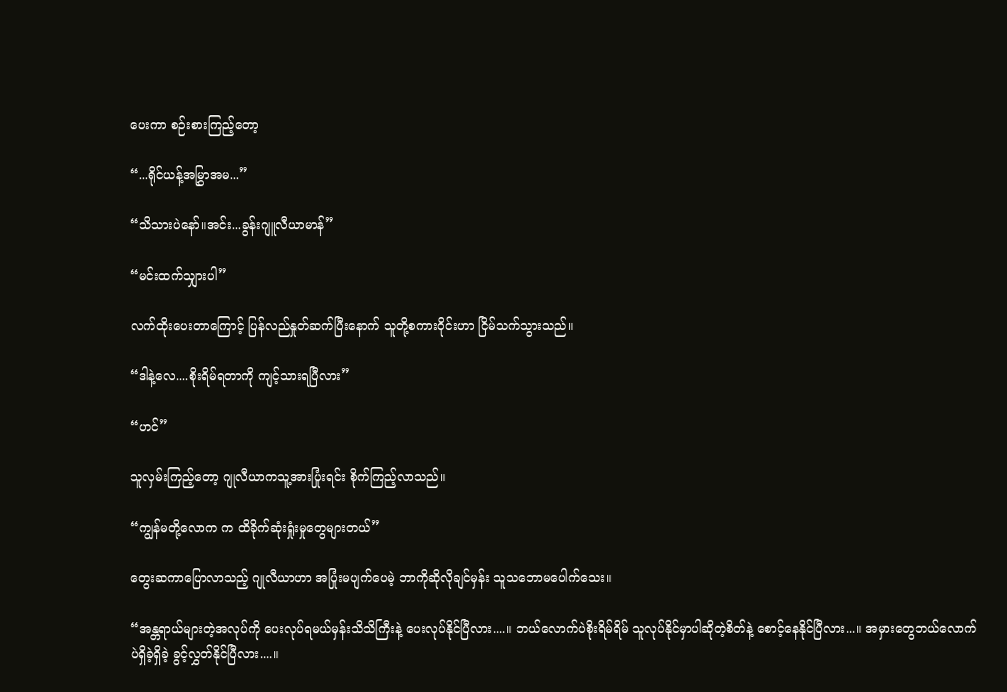ပေးကာ စဉ်းစားကြည့်တော့

“...ရိုင်ယန့်အမြွှာအမ...”

“သိသားပဲ‌နော်။အင်း...ခွန်းဂျူလီယာမာန်”

“မင်းထက်သျှားပါ”

လက်ထိုးပေးတာကြောင့် ပြန်လည်နှုတ်ဆက်ပြီးနောက် သူတို့စကားဝိုင်းဟာ ငြိမ်သက်သွားသည်။

“ဒါနဲ့‌လေ....စိုးရိမ်ရတာကို ကျင့်သားရပြီလား”

“ဟင်”

သူလှမ်းကြည့်တော့ ဂျုလီယာကသူ့အားပြုံးရင်း စိုက်ကြည့်လာသည်။

“ကျွန်မတို့လောက က ထိခိုက်ဆုံးရှုံးမှုတွေများတယ်”

တွေးဆကာပြောလာသည့် ဂျုလီယာဟာ အပြုံးမပျက်ပေမဲ့ ဘာကိုဆိုလိုချင်မှန်း သူသဘောမပေါက်သေး။

“အန္တရာယ်များတဲ့အလုပ်ကို ပေးလုပ်ရမယ်မှန်းသိသိကြီးနဲ့ ပေးလုပ်နိုင်ပြီလား....။ ဘယ်လောက်ပဲစိုးရိမ်ရိမ် သူလုပ်နိုင်မှာပါဆိုတဲ့စိတ်နဲ့ စောင့်နေနိုင်ပြီလား...။ အမှားတွေဘယ်လောက်ပဲရှိခဲ့ရှိခဲ့ ခွင့်လွှတ်နိုင်ပြီလား....။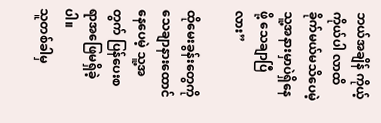ဘယ်အချိန် ကိုယ့်ကိုယ်ပါ လာထိခိုက်မယ်မသိပေမဲ့ သူ့အနားမှာပဲရှိ‌နေဖို့ သေချာပြီလား”

ထိုမေးခွန်းတွေကိုသေချာနားထောင်နေပေမဲ့ သူ့အတွက် ပြန်ပေးစရာအဖြေမရှိခဲ့ပါ။
သူတစ်ခါမှ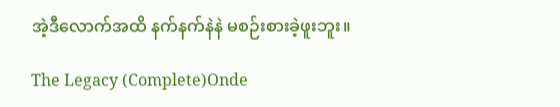အဲ့ဒီလောက်အထိ နက်နက်နဲနဲ မစဉ်းစားခဲ့ဖူးဘူး။

The Legacy (Complete)Onde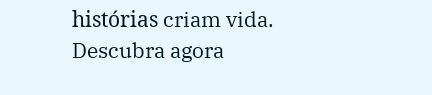histórias criam vida. Descubra agora